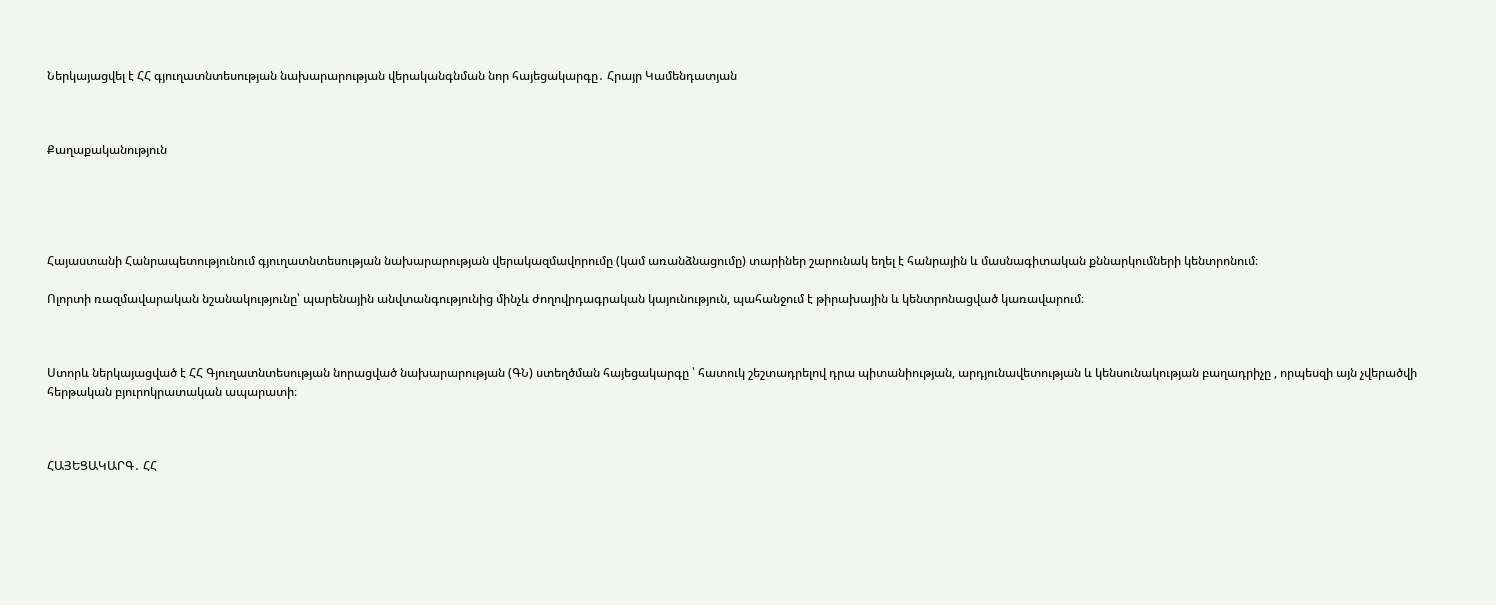Ներկայացվել է ՀՀ գյուղատնտեսության նախարարության վերականգնման նոր հայեցակարգը․ Հրայր Կամենդատյան



Քաղաքականություն





Հայաստանի Հանրապետությունում գյուղատնտեսության նախարարության վերակազմավորումը (կամ առանձնացումը) տարիներ շարունակ եղել է հանրային և մասնագիտական քննարկումների կենտրոնում։

Ոլորտի ռազմավարական նշանակությունը՝ պարենային անվտանգությունից մինչև ժողովրդագրական կայունություն, պահանջում է թիրախային և կենտրոնացված կառավարում։



Ստորև ներկայացված է ՀՀ Գյուղատնտեսության նորացված նախարարության (ԳՆ) ստեղծման հայեցակարգը ՝ հատուկ շեշտադրելով դրա պիտանիության, արդյունավետության և կենսունակության բաղադրիչը , որպեսզի այն չվերածվի հերթական բյուրոկրատական ապարատի։



ՀԱՅԵՑԱԿԱՐԳ․ ՀՀ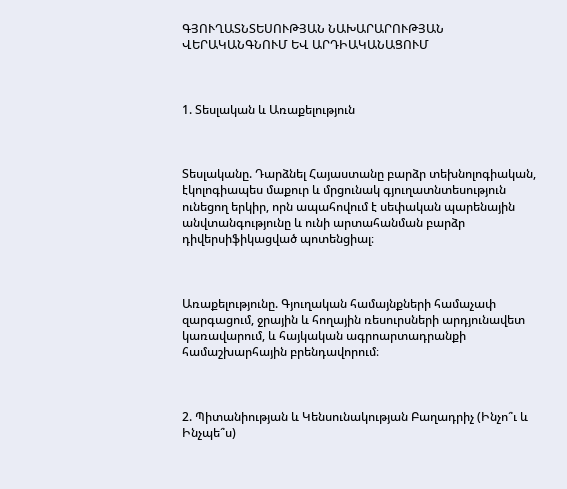ԳՅՈՒՂԱՏՆՏԵՍՈՒԹՅԱՆ ՆԱԽԱՐԱՐՈՒԹՅԱՆ ՎԵՐԱԿԱՆԳՆՈՒՄ ԵՎ ԱՐԴԻԱԿԱՆԱՑՈՒՄ



1. Տեսլական և Առաքելություն



Տեսլականը. Դարձնել Հայաստանը բարձր տեխնոլոգիական, էկոլոգիապես մաքուր և մրցունակ գյուղատնտեսություն ունեցող երկիր, որն ապահովում է սեփական պարենային անվտանգությունը և ունի արտահանման բարձր դիվերսիֆիկացված պոտենցիալ։



Առաքելությունը. Գյուղական համայնքների համաչափ զարգացում, ջրային և հողային ռեսուրսների արդյունավետ կառավարում, և հայկական ագրոարտադրանքի համաշխարհային բրենդավորում։



2. Պիտանիության և Կենսունակության Բաղադրիչ (Ինչո՞ւ և Ինչպե՞ս)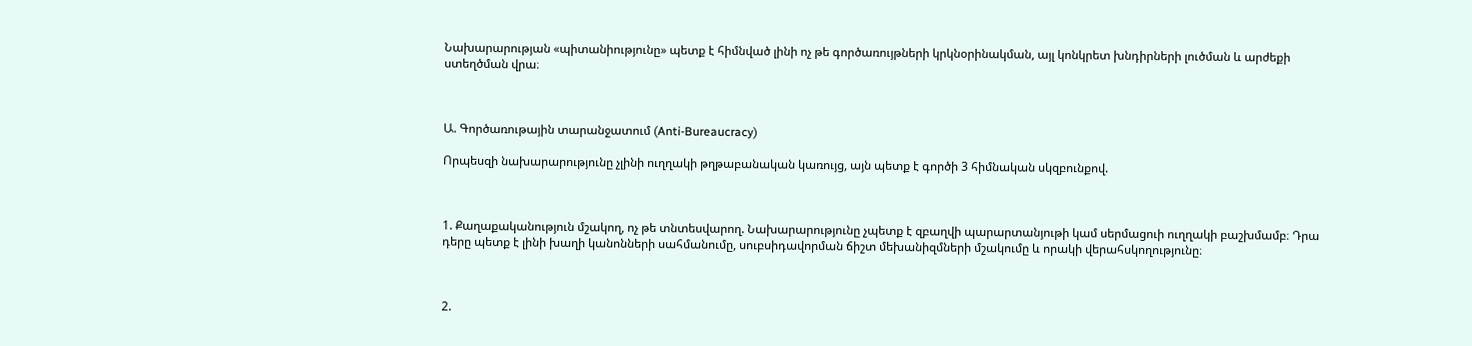Նախարարության «պիտանիությունը» պետք է հիմնված լինի ոչ թե գործառույթների կրկնօրինակման, այլ կոնկրետ խնդիրների լուծման և արժեքի ստեղծման վրա։



Ա. Գործառութային տարանջատում (Anti-Bureaucracy)

Որպեսզի նախարարությունը չլինի ուղղակի թղթաբանական կառույց, այն պետք է գործի 3 հիմնական սկզբունքով.



1. Քաղաքականություն մշակող, ոչ թե տնտեսվարող. Նախարարությունը չպետք է զբաղվի պարարտանյութի կամ սերմացուի ուղղակի բաշխմամբ։ Դրա դերը պետք է լինի խաղի կանոնների սահմանումը, սուբսիդավորման ճիշտ մեխանիզմների մշակումը և որակի վերահսկողությունը։



2.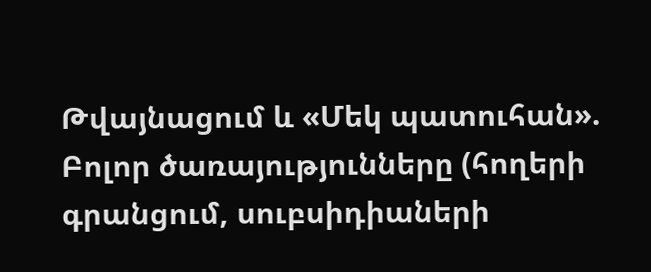Թվայնացում և «Մեկ պատուհան». Բոլոր ծառայությունները (հողերի գրանցում, սուբսիդիաների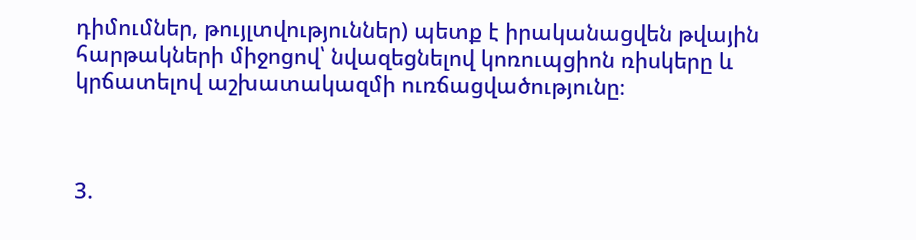դիմումներ, թույլտվություններ) պետք է իրականացվեն թվային հարթակների միջոցով՝ նվազեցնելով կոռուպցիոն ռիսկերը և կրճատելով աշխատակազմի ուռճացվածությունը։



3.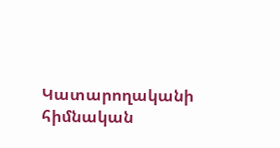Կատարողականի հիմնական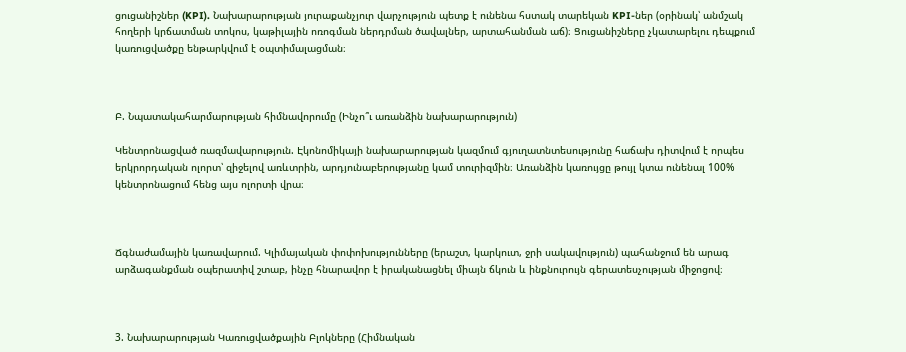ցուցանիշներ (KPI). Նախարարության յուրաքանչյուր վարչություն պետք է ունենա հստակ տարեկան KPI-ներ (օրինակ՝ անմշակ հողերի կրճատման տոկոս, կաթիլային ոռոգման ներդրման ծավալներ, արտահանման աճ)։ Ցուցանիշները չկատարելու դեպքում կառուցվածքը ենթարկվում է օպտիմալացման։



Բ. Նպատակահարմարության հիմնավորումը (Ինչո՞ւ առանձին նախարարություն)

Կենտրոնացված ռազմավարություն. Էկոնոմիկայի նախարարության կազմում գյուղատնտեսությունը հաճախ դիտվում է որպես երկրորդական ոլորտ՝ զիջելով առևտրին, արդյունաբերությանը կամ տուրիզմին։ Առանձին կառույցը թույլ կտա ունենալ 100% կենտրոնացում հենց այս ոլորտի վրա։



Ճգնաժամային կառավարում. Կլիմայական փոփոխությունները (երաշտ, կարկուտ, ջրի սակավություն) պահանջում են արագ արձագանքման օպերատիվ շտաբ, ինչը հնարավոր է իրականացնել միայն ճկուն և ինքնուրույն գերատեսչության միջոցով։



3. Նախարարության Կառուցվածքային Բլոկները (Հիմնական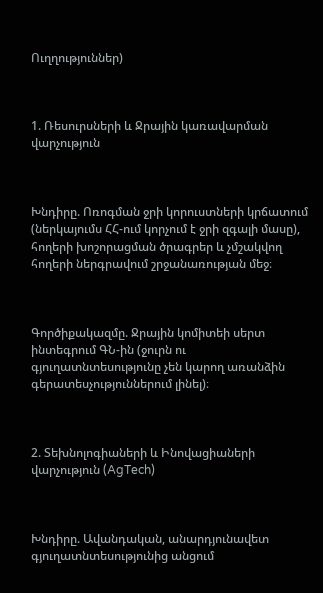Ուղղություններ)



1. Ռեսուրսների և Ջրային կառավարման վարչություն



Խնդիրը. Ոռոգման ջրի կորուստների կրճատում (ներկայումս ՀՀ-ում կորչում է ջրի զգալի մասը), հողերի խոշորացման ծրագրեր և չմշակվող հողերի ներգրավում շրջանառության մեջ։



Գործիքակազմը. Ջրային կոմիտեի սերտ ինտեգրում ԳՆ-ին (ջուրն ու գյուղատնտեսությունը չեն կարող առանձին գերատեսչություններում լինել)։



2. Տեխնոլոգիաների և Ինովացիաների վարչություն (AgTech)



Խնդիրը. Ավանդական, անարդյունավետ գյուղատնտեսությունից անցում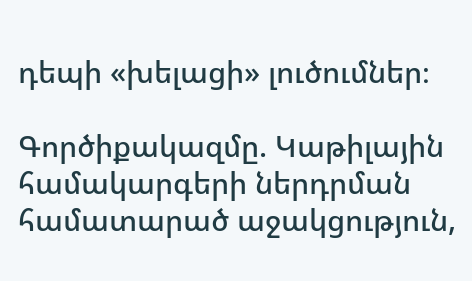դեպի «խելացի» լուծումներ։

Գործիքակազմը. Կաթիլային համակարգերի ներդրման համատարած աջակցություն,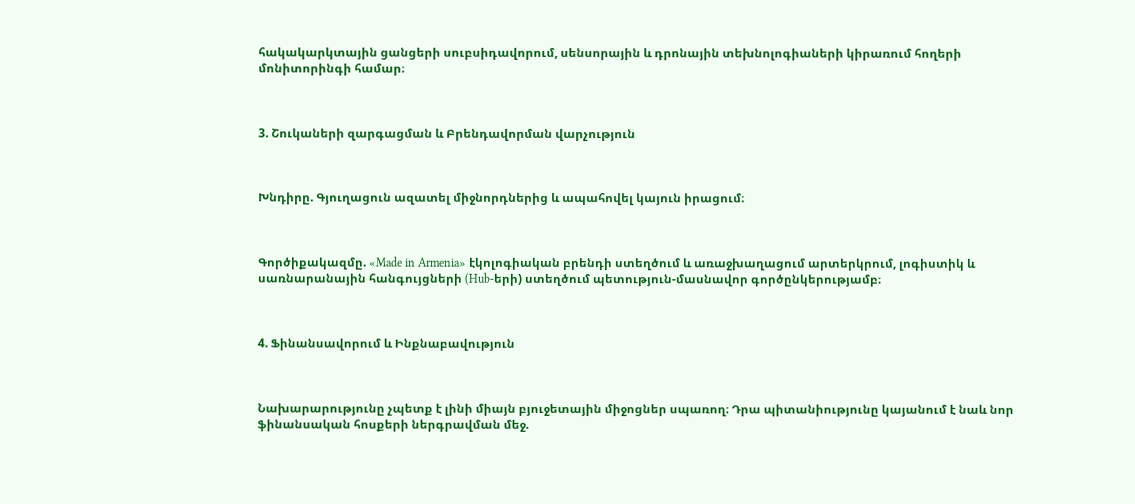հակակարկտային ցանցերի սուբսիդավորում, սենսորային և դրոնային տեխնոլոգիաների կիրառում հողերի մոնիտորինգի համար։



3. Շուկաների զարգացման և Բրենդավորման վարչություն



Խնդիրը. Գյուղացուն ազատել միջնորդներից և ապահովել կայուն իրացում։



Գործիքակազմը. «Made in Armenia» էկոլոգիական բրենդի ստեղծում և առաջխաղացում արտերկրում, լոգիստիկ և սառնարանային հանգույցների (Hub-երի) ստեղծում պետություն-մասնավոր գործընկերությամբ։



4. Ֆինանսավորում և Ինքնաբավություն



Նախարարությունը չպետք է լինի միայն բյուջետային միջոցներ սպառող։ Դրա պիտանիությունը կայանում է նաև նոր ֆինանսական հոսքերի ներգրավման մեջ.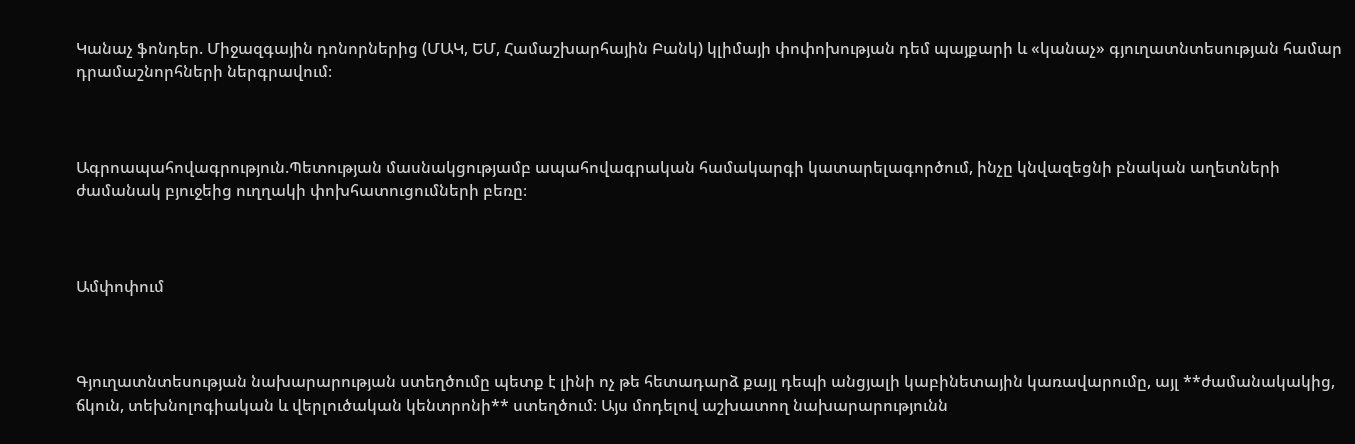Կանաչ ֆոնդեր. Միջազգային դոնորներից (ՄԱԿ, ԵՄ, Համաշխարհային Բանկ) կլիմայի փոփոխության դեմ պայքարի և «կանաչ» գյուղատնտեսության համար դրամաշնորհների ներգրավում։



Ագրոապահովագրություն.Պետության մասնակցությամբ ապահովագրական համակարգի կատարելագործում, ինչը կնվազեցնի բնական աղետների ժամանակ բյուջեից ուղղակի փոխհատուցումների բեռը։



Ամփոփում



Գյուղատնտեսության նախարարության ստեղծումը պետք է լինի ոչ թե հետադարձ քայլ դեպի անցյալի կաբինետային կառավարումը, այլ **ժամանակակից, ճկուն, տեխնոլոգիական և վերլուծական կենտրոնի** ստեղծում։ Այս մոդելով աշխատող նախարարությունն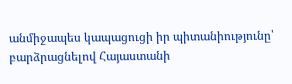անմիջապես կապացուցի իր պիտանիությունը՝ բարձրացնելով Հայաստանի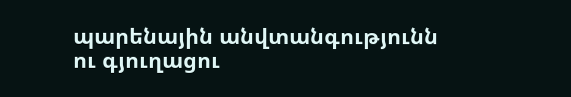պարենային անվտանգությունն ու գյուղացու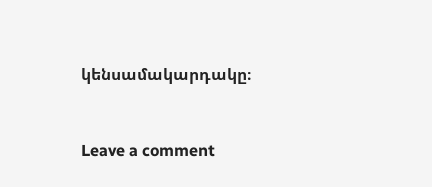կենսամակարդակը։



Leave a comment